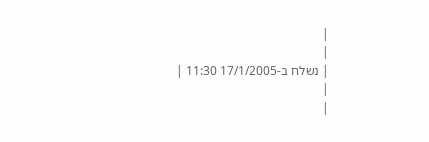|
|
| נשלח ב-17/1/2005 11:30 |
|
|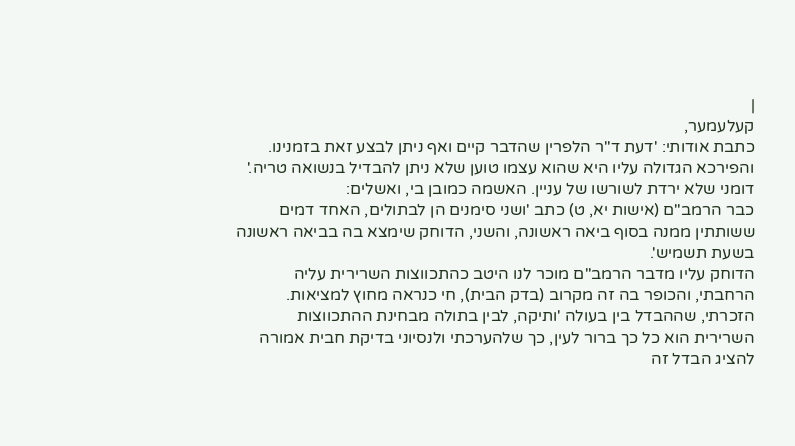|
קעלעמער,
כתבת אודותי: 'דעת ד"ר הלפרין שהדבר קיים ואף ניתן לבצע זאת בזמנינו. והפירכא הגדולה עליו היא שהוא עצמו טוען שלא ניתן להבדיל בנשואה טריה.'
דומני שלא ירדת לשורשו של עניין. האשמה כמובן בי, ואשלים:
כבר הרמב"ם (אישות יא, ט) כתב 'ושני סימנים הן לבתולים, האחד דמים ששותתין ממנה בסוף ביאה ראשונה, והשני, הדוחק שימצא בה בביאה ראשונה בשעת תשמיש'.
הדוחק עליו מדבר הרמב"ם מוכר לנו היטב כהתכווצות השרירית עליה הרחבתי, והכופר בה זה מקרוב (בדק הבית), חי כנראה מחוץ למציאות.
הזכרתי, שההבדל בין בעולה 'ותיקה, לבין בתולה מבחינת ההתכווצות השרירית הוא כל כך ברור לעין, כך שלהערכתי ולנסיוני בדיקת חבית אמורה להציג הבדל זה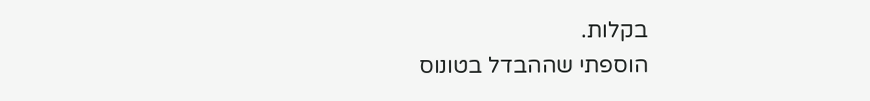בקלות.
הוספתי שההבדל בטונוס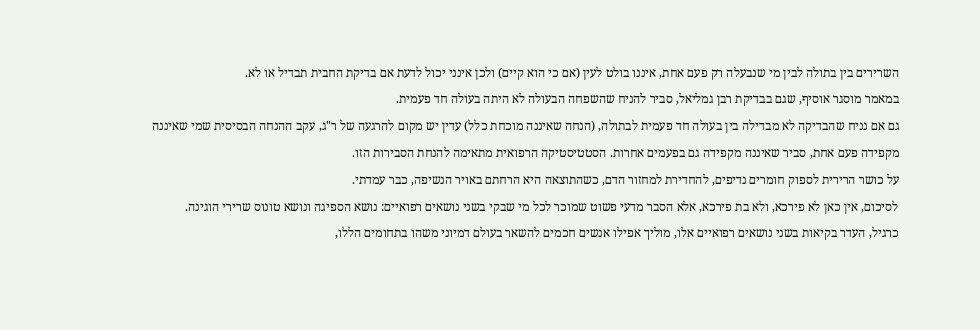השרירים בין בתולה לבין מי שנבעלה רק פעם אחת, איננו בולט לעין (אם כי הוא קיים) ולכן אינני יכול לדעת אם בדיקת החבית תבדיל או לא.
במאמר מוסגר אוסיף, שגם בבדיקת רבן גמליאל, סביר להניח שהשפחה הבעולה לא היתה בעולה חד פעמית.
גם אם נניח שהבדיקה לא מבדילה בין בעולה חד פעמית לבתולה, (הנחה שאיננה מוכחת כלל) עדין יש מקום להרגעה של ר"ג, עקב ההנחה הבסיסית שמי שאיננה מקפידה פעם אחת, סביר שאיננה מקפידה גם בפעמים אחרות. הסטטיסטיקה הרפואית מתאימה להנחת הסבירות הזו.
על כושר הרירית לספוק חומרים נדיפים, להחדירת למחזור הדם, כשהתוצאה היא הרחתם באויר הנשיפה, כבר עמדתי.
לסיכום, אין כאן לא פירכא, ולא בת פירכא, אלא הסבר מדעי פשוט שמוכר לכל מי שבקי בשני נושאים רפואיים: נושא הספיגה ונושא טונוס שרירי הוגינה.
כרגיל, העדר בקיאות בשני נושאים רפואיים אלו, מוליך אפילו אנשים חכמים להשאר בעולם דמיוני משהו בתחומים הללו,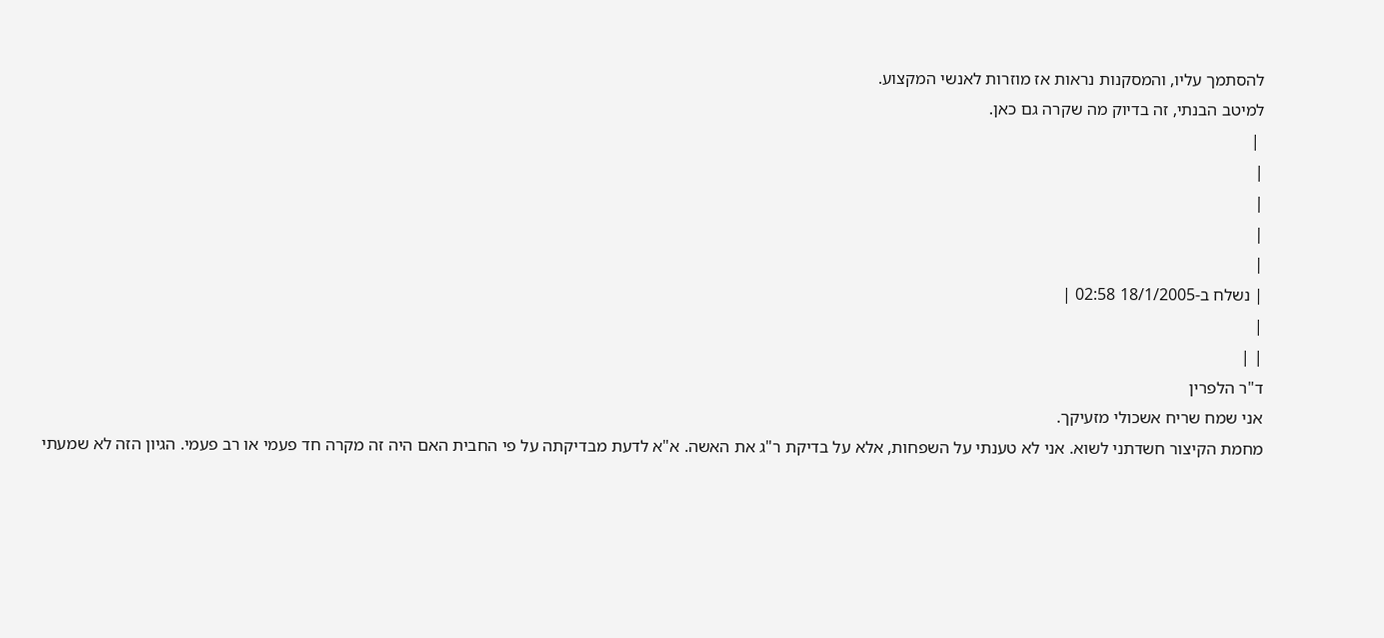להסתמך עליו, והמסקנות נראות אז מוזרות לאנשי המקצוע.
למיטב הבנתי, זה בדיוק מה שקרה גם כאן.
 |
|
|
|
|
| נשלח ב-18/1/2005 02:58 |
|
| |
ד"ר הלפרין
אני שמח שריח אשכולי מזעיקך.
מחמת הקיצור חשדתני לשוא. אני לא טענתי על השפחות, אלא על בדיקת ר"ג את האשה. א"א לדעת מבדיקתה על פי החבית האם היה זה מקרה חד פעמי או רב פעמי. הגיון הזה לא שמעתי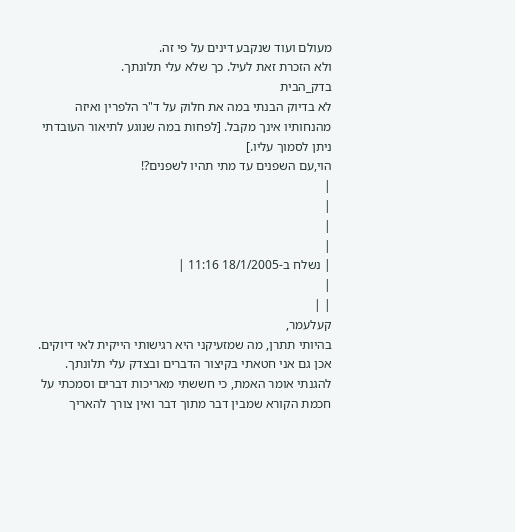מעולם ועוד שנקבע דינים על פי זה.
ולא הזכרת זאת לעיל. כך שלא עלי תלונתך.
בדק_הבית
לא בדיוק הבנתי במה את חלוק על ד"ר הלפרין ואיזה מהנחותיו אינך מקבל. [לפחות במה שנוגע לתיאור העובדתי ניתן לסמוך עליו.]
הוי,עם השפנים עד מתי תהיו לשפנים?!
|
|
|
|
| נשלח ב-18/1/2005 11:16 |
|
| |
קעלעמר,
בהיותי תתרן, מה שמזעיקני היא רגישותי הייקית לאי דיוקים.
אכן גם אני חטאתי בקיצור הדברים ובצדק עלי תלונתך. להגנתי אומר האמת, כי חששתי מאריכות דברים וסמכתי על חכמת הקורא שמבין דבר מתוך דבר ואין צורך להאריך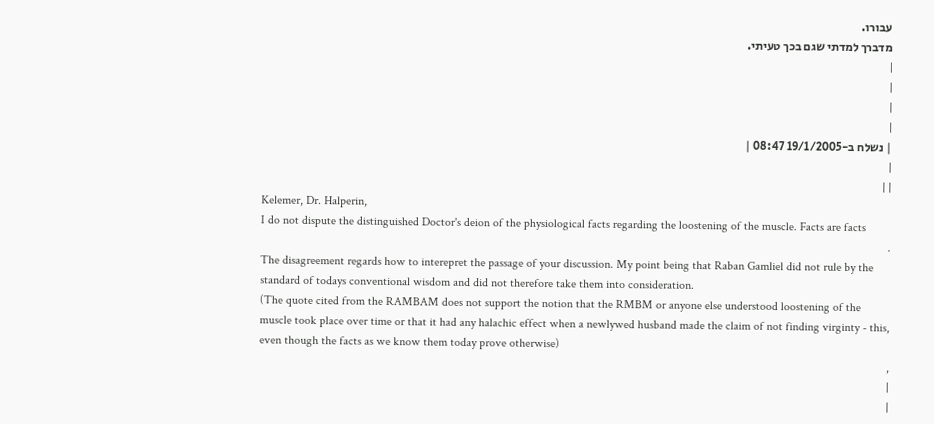עבורו.
מדברך למדתי שגם בכך טעיתי.
|
|
|
|
| נשלח ב-19/1/2005 08:47 |
|
| |
Kelemer, Dr. Halperin,
I do not dispute the distinguished Doctor's deion of the physiological facts regarding the loostening of the muscle. Facts are facts
.
The disagreement regards how to interepret the passage of your discussion. My point being that Raban Gamliel did not rule by the standard of todays conventional wisdom and did not therefore take them into consideration.
(The quote cited from the RAMBAM does not support the notion that the RMBM or anyone else understood loostening of the muscle took place over time or that it had any halachic effect when a newlywed husband made the claim of not finding virginty - this, even though the facts as we know them today prove otherwise)
,
|
|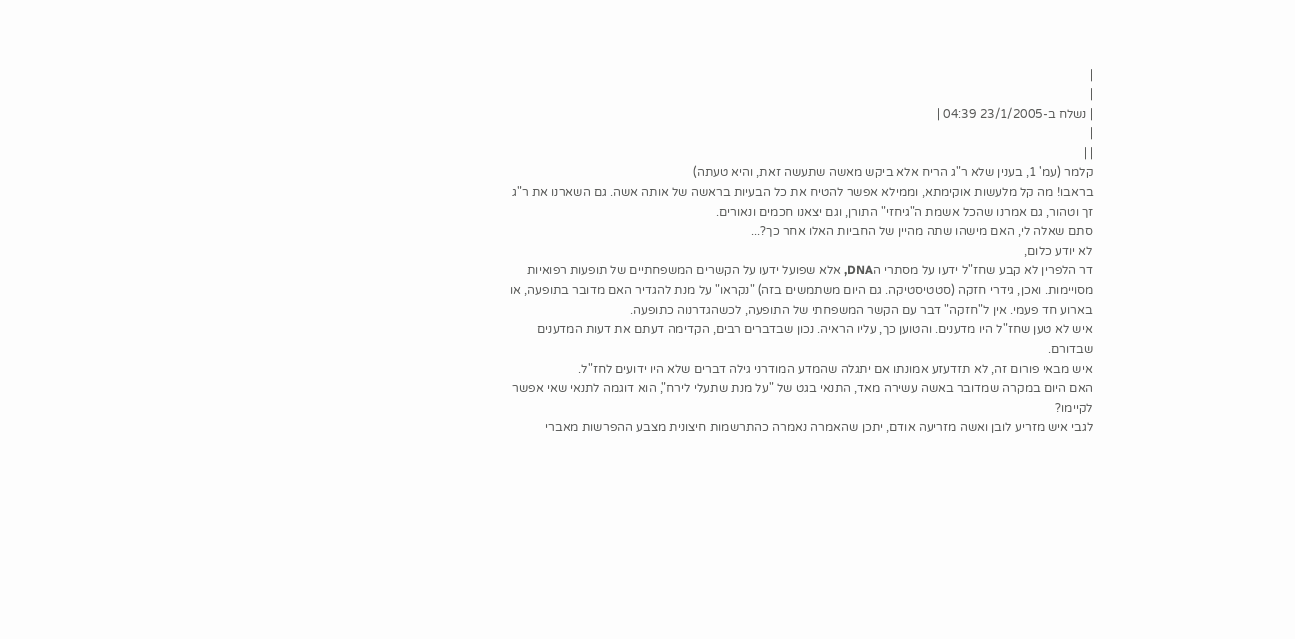|
|
| נשלח ב-23/1/2005 04:39 |
|
| |
קלמר (עמ' 1, בענין שלא ר"ג הריח אלא ביקש מאשה שתעשה זאת, והיא טעתה)
בראבו! מה קל מלעשות אוקימתא, וממילא אפשר להטיח את כל הבעיות בראשה של אותה אשה. גם השארנו את ר"ג זך וטהור, גם אמרנו שהכל אשמת ה"גיחזי" התורן, וגם יצאנו חכמים ונאורים.
סתם שאלה לי, האם מישהו שתה מהיין של החביות האלו אחר כך?...
לא יודע כלום,
דר הלפרין לא קבע שחז"ל ידעו על מסתרי הDNA, אלא שפועל ידעו על הקשרים המשפחתיים של תופעות רפואיות מסויימות. ואכן, גידרי חזקה (סטטיסטיקה. גם היום משתמשים בזה) "נקראו" על מנת להגדיר האם מדובר בתופעה, או בארוע חד פעמי. אין ל"חזקה" דבר עם הקשר המשפחתי של התופעה, לכשהגדרנוה כתופעה.
איש לא טען שחז"ל היו מדענים. והטוען כך, עליו הראיה. נכון שבדברים רבים, הקדימה דעתם את דעות המדענים שבדורם.
איש מבאי פורום זה, לא תזדעזע אמונתו אם יתגלה שהמדע המודרני גילה דברים שלא היו ידועים לחז"ל.
האם היום במקרה שמדובר באשה עשירה מאד, התנאי בגט של "על מנת שתעלי לירח", הוא דוגמה לתנאי שאי אפשר לקיימו?
לגבי איש מזריע לובן ואשה מזריעה אודם, יתכן שהאמרה נאמרה כהתרשמות חיצונית מצבע ההפרשות מאברי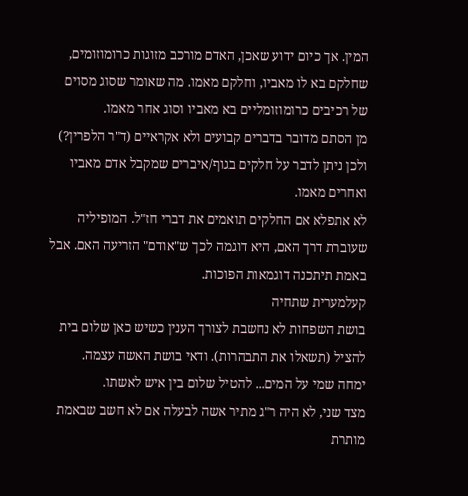המין. אך כיום ידוע שאכן, האדם מורכב מזוגות כרומוזומים, שחלקם בא לו מאביו, וחלקם מאמו. מה שאומר שסוג מסוים של רכיבים כרומוזומליים בא מאביו וסוג אחר מאמו.
מן הסתם מדובר בדברים קבועים ולא אקראיים (ד"ר הלפרין?) ולכן ניתן לדבר על חלקים בגוף/איברים שמקבל אדם מאביו ואחרים מאמו.
לא אתפלא אם החלקים תואמים את דברי חז"ל. המופיליה שעוברת דרך האם, היא דוגמה לכך ש"אודם" הזריעה האם. אבל באמת תיתכנה דוגמאות הפוכות.
קעלמערית שתחיה
בושת השפחות לא נחשבת לצורך הענין כשיש כאן שלום בית להציל (תשאלו את התבהרות). ודאי בושת האשה עצמה.
ימחה שמי על המים... להטיל שלום בין איש לאשתו.
מצד שני, לא היה ר"ג מתיר אשה לבעלה אם לא חשב שבאמת מותרת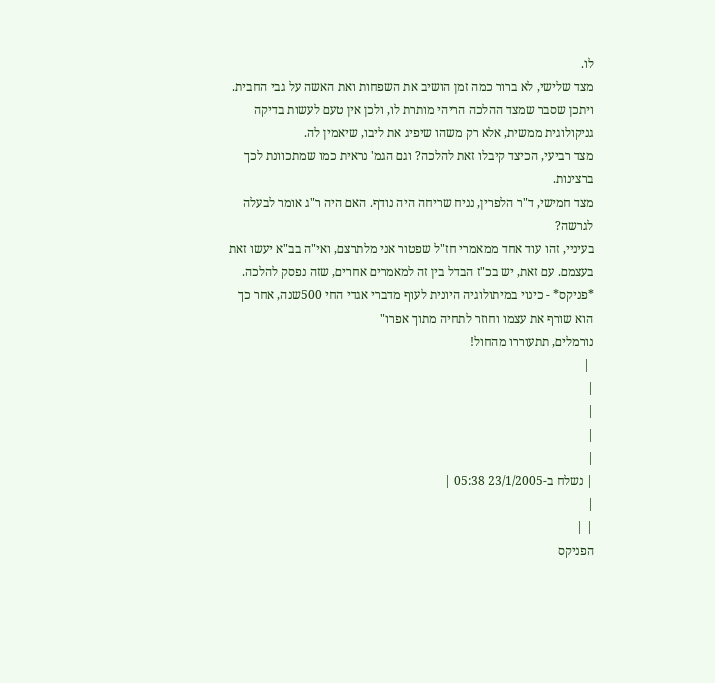לו.
מצד שלישי, לא ברור כמה זמן הושיב את השפחות ואת האשה על גבי החבית. ויתכן שסבר שמצד ההלכה הריהי מותרת לו, ולכן אין טעם לעשות בדיקה גניקולוגית ממשית, אלא רק משהו שיפיג את ליבו, שיאמין לה.
מצד רביעי, הכיצד קיבלו זאת להלכה? וגם הגמ' נראית כמו שמתכוונת לכך ברצינות.
מצד חמישי, ד"ר הלפרין, נניח שריחה היה נודף. האם היה ר"ג אומר לבעלה לגרשה?
בעיניי, זהו עוד אחד ממאמרי חז"ל שפטור אני מלתרצם, ואי"ה בב"א יעשו זאת בעצמם. עם זאת, יש בכ"ז הבדל בין זה למאמרים אחרים, שזה נפסק להלכה.
*פניקס* - כינוי במיתולוגיה היונית לעוף מדברי אגדי החי 500שנה, אחר כך הוא שורף את עצמו וחוזר לתחיה מתוך אפרו"
נורמלים, תתעוררו מהחול!
 |
|
|
|
|
| נשלח ב-23/1/2005 05:38 |
|
| |
הפניקס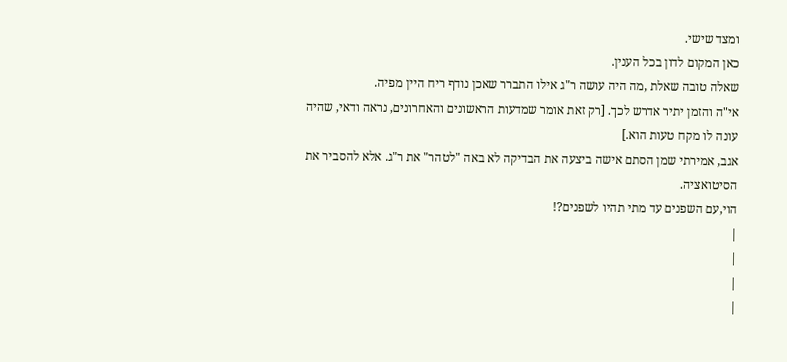ומצד שישי.
כאן המקום לדון בכל הענין.
שאלה טובה שאלת ,מה היה עושה ר"ג אילו התברר שאכן נודף ריח היין מפיה.
אי"ה והזמן יתיר אדרש לכך. [רק זאת אומר שמדעות הראשונים והאחרונים, נראה ודאי, שהיה עונה לו מקח טעות הוא.]
אגב, אמירתי שמן הסתם אישה ביצעה את הבדיקה לא באה "לטהר" את ר"ג. אלא להסביר את הסיטואציה.
הוי,עם השפנים עד מתי תהיו לשפנים?!
|
|
|
|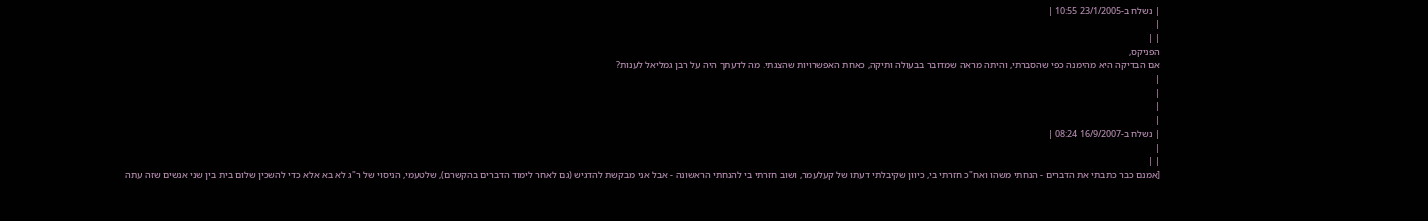| נשלח ב-23/1/2005 10:55 |
|
| |
הפניקס,
אם הבדיקה היא מהימנה כפי שהסברתי, והיתה מראה שמדובר בבעולה ותיקה, כאחת האפשרויות שהצגתי. מה לדעתך היה על רבן גמליאל לענות?
|
|
|
|
| נשלח ב-16/9/2007 08:24 |
|
| |
[אמנם כבר כתבתי את הדברים - הנחתי משהו ואח"כ חזרתי בי, כיוון שקיבלתי דעתו של קעלעמר, ושוב חזרתי בי להנחתי הראשונה - אבל אני מבקשת להדגיש (גם לאחר לימוד הדברים בהקשרם), שלטעמי, הניסוי של ר"ג לא בא אלא כדי להשכין שלום בית בין שני אנשים שזה עתה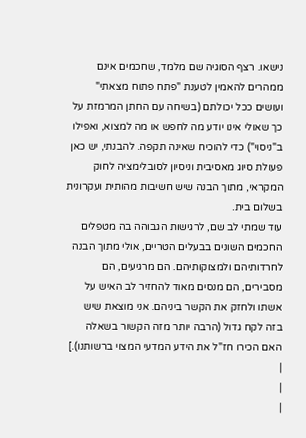נישאו. רצף הסוגיה שם מלמד, שחכמים אינם ממהרים להאמין לטענת "פתח פתוח מצאתי" ועושים ככל יכולתם (בשיחה עם החתן המרמזת על כך שאולי אינו יודע מה לחפש או מה למצוא, ואפילו ב"ניסוי") כדי להוכיח שאינה תקפה. להבנתי, יש כאן פעולת סיוג מאסיבית וניסיון לסובלימציה לחוק המקראי, מתוך הבנה שיש חשיבות מהותית ועקרונית בשלום בית.
עוד שמתי לב שם, לרגישות הגבוהה בה מטפלים החכמים השונים בבעלים הטריים, אולי מתוך הבנה לחרדותיהם ולמצוקותיהם. הם מרגיעים, הם מסבירים, הם מנסים מאוד להחזיר לב האיש על אשתו ולחזק את הקשר ביניהם. אני מוצאת שיש בזה לקח גדול (הרבה יותר מזה הקשור בשאלה האם הכירו חז"ל את הידע המדעי המצוי ברשותנו).]
|
|
|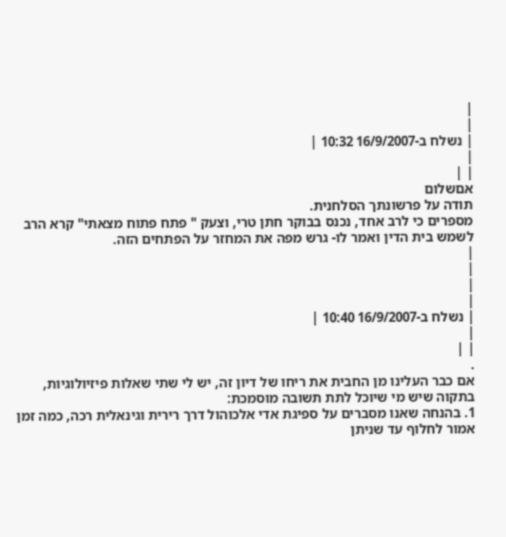|
|
| נשלח ב-16/9/2007 10:32 |
|
| |
אםשלום
תודה על פרשונתך הסלחנית.
מספרים כי לרב אחד, נכנס בבוקר חתן טרי, וצעק " פתח פתוח מצאתי" קרא הרב לשמש בית הדין ואמר לו- גרש מפה את המחזר על הפתחים הזה.
|
|
|
|
| נשלח ב-16/9/2007 10:40 |
|
| |
.
אם כבר העלינו מן החבית את ריחו של דיון זה, יש לי שתי שאלות פיזיולוגיות, בתקוה שיש מי שיוכל לתת תשובה מוסמכת:
1. בהנחה שאנו מסברים על ספיגת אדי אלכוהול דרך רירית וגינאלית רכה, כמה זמן אמור לחלוף עד שניתן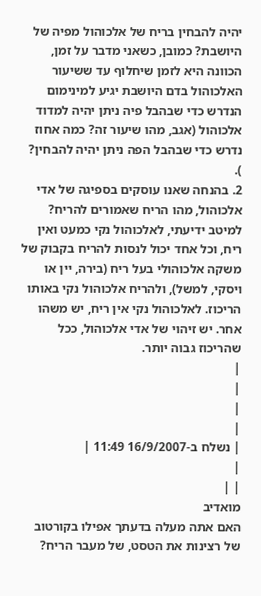יהיה להבחין בריח של אלכוהול מפיה של היושבת? כמובן, כשאני מדבר על זמן, הכוונה היא לזמן שיחלוף עד ששיעור האלכוהול בדם היושבת יגיע למינימום הנדרש כדי שבהבל פיה ניתן יהיה למדוד אלכוהול (אגב, מהו שיעור זה? כמה אחוז נדרש כדי שבהבל הפה ניתן יהיה להבחין? ).
2. בהנחה שאנו עוסקים בספיגה של אדי אלכוהול, מהו הריח שאמורים להריח? למיטב ידיעתי, לאלכוהול נקי כמעט ואין ריח, וכל אחד יכול לנסות להריח בקבוק של משקה אלכוהולי בעל ריח (בירה, יין או ויסקי, למשל), ולהריח אלכוהול נקי באותו הריכוז. לאלכוהול נקי אין ריח, יש משהו אחר. יש זיהוי של אדי אלכוהול, ככל שהריכוז גבוה יותר.
|
|
|
|
| נשלח ב-16/9/2007 11:49 |
|
| |
מואדיב
האם אתה מעלה בדעתך אפילו בקורטוב של רצינות את הטסט, של מעבר הריח?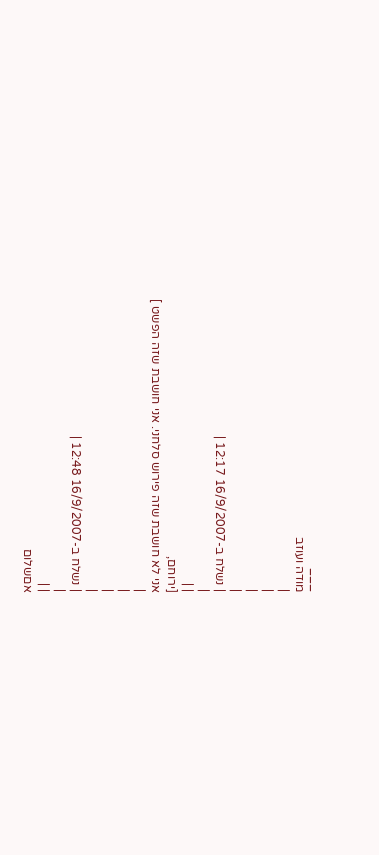___
מודה ועוזב
|
|
|
|
| נשלח ב-16/9/2007 12:17 |
|
| |
[ירוחם,
אני לא חושבת שזה פירוש סלחני. אני חושבת שזה הפשט ]
|
|
|
|
| נשלח ב-16/9/2007 12:48 |
|
| |
אםשלום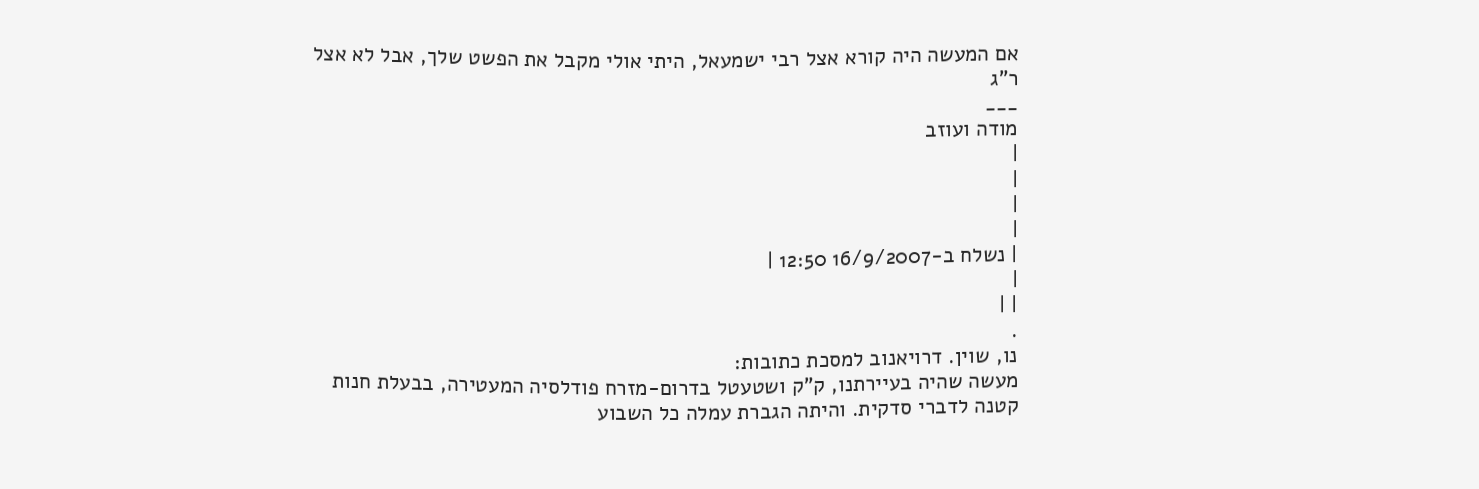אם המעשה היה קורא אצל רבי ישמעאל, היתי אולי מקבל את הפשט שלך, אבל לא אצל ר"ג
___
מודה ועוזב
|
|
|
|
| נשלח ב-16/9/2007 12:50 |
|
| |
.
נו, שוין. דרויאנוב למסכת כתובות:
מעשה שהיה בעיירתנו, ק"ק ושטעטל בדרום-מזרח פודלסיה המעטירה, בבעלת חנות קטנה לדברי סדקית. והיתה הגברת עמלה כל השבוע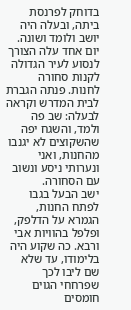בדוחק לפרנסת ביתה, ובעלה היה יושב ולומד ושונה. יום אחד עלה הצורך לנסוע לעיר הגדולה לקנות סחורה לחנות. פנתה הגברת לבית המדרש וקראה לבעלה: שב פה ולמד, והשגח יפה שהשקוצים לא יגנבו מהחנות, ואני ונערותי ניסע ונשוב עם הסחורה.
ישב הבעל בגבו לפתח החנות, הגמרא על הדלפק, ופלפל בהוויות אבי ורבא. כה שקוע היה בלימודו, עד שלא שם ליבו לכך שפרחחי הגוים חומסים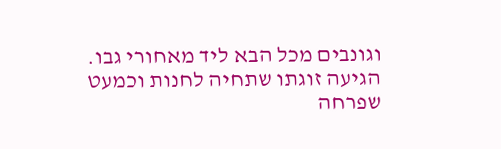וגונבים מכל הבא ליד מאחורי גבו.
הגיעה זוגתו שתחיה לחנות וכמעט שפרחה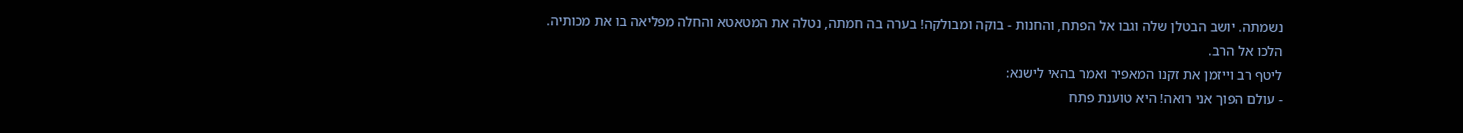נשמתה. יושב הבטלן שלה וגבו אל הפתח, והחנות - בוקה ומבולקה! בערה בה חמתה, נטלה את המטאטא והחלה מפליאה בו את מכותיה.
הלכו אל הרב.
ליטף רב וייזמן את זקנו המאפיר ואמר בהאי לישנא:
- עולם הפוך אני רואה! היא טוענת פתח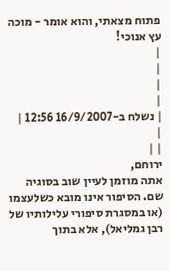פתוח מצאתי, והוא אומר - מוכה עץ אנוכי!
|
|
|
|
| נשלח ב-16/9/2007 12:56 |
|
| |
ירוחם,
אתה מוזמן לעיין שוב בסוגיה שם. הסיפור אינו מובא כשלעצמו (או במסגרת סיפורי עלילותיו של רבן גמליאל), אלא בתוך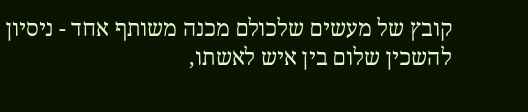קובץ של מעשים שלכולם מכנה משותף אחד - ניסיון להשכין שלום בין איש לאשתו,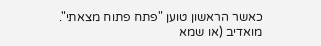כאשר הראשון טוען "פתח פתוח מצאתי".
מואדיב (או שמא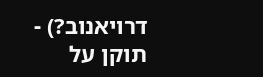דרויאנוב?) -
תוקן על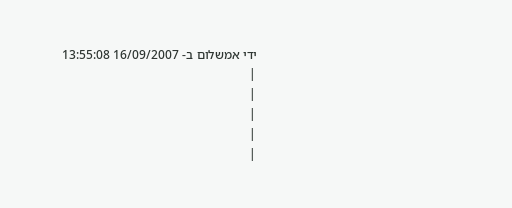ידי אמשלום ב- 16/09/2007 13:55:08
|
|
|
|
|